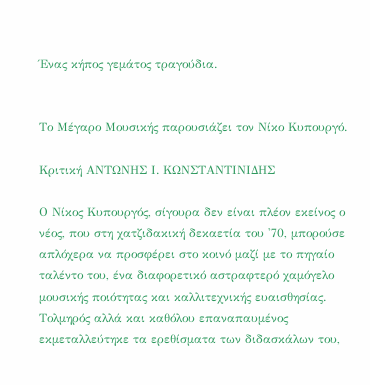Ένας κήπος γεμάτος τραγούδια.


Το Μέγαρο Μουσικής παρουσιάζει τον Νίκο Κυπουργό.

Κριτική ΑΝΤΩΝΗΣ Ι. ΚΩΝΣΤΑΝΤΙΝΙΔΗΣ

Ο Νίκος Κυπουργός, σίγουρα δεν είναι πλέον εκείνος ο νέος, που στη χατζιδακική δεκαετία του '70, μπορούσε απλόχερα να προσφέρει στο κοινό μαζί με το πηγαίο ταλέντο του, ένα διαφορετικό αστραφτερό χαμόγελο μουσικής ποιότητας και καλλιτεχνικής ευαισθησίας. Τολμηρός αλλά και καθόλου επαναπαυμένος εκμεταλλεύτηκε τα ερεθίσματα των διδασκάλων του,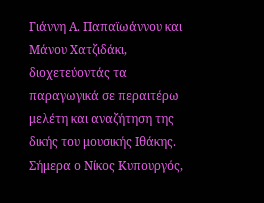Γιάννη Α. Παπαϊωάννου και Μάνου Χατζιδάκι, διοχετεύοντάς τα παραγωγικά σε περαιτέρω μελέτη και αναζήτηση της δικής του μουσικής Ιθάκης.
Σήμερα ο Νίκος Κυπουργός,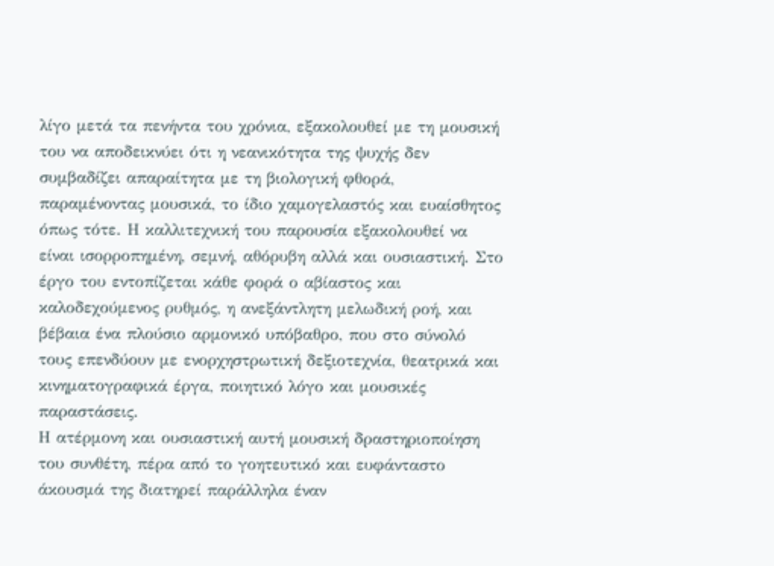λίγο μετά τα πενήντα του χρόνια, εξακολουθεί με τη μουσική του να αποδεικνύει ότι η νεανικότητα της ψυχής δεν συμβαδίζει απαραίτητα με τη βιολογική φθορά, παραμένοντας μουσικά, το ίδιο χαμογελαστός και ευαίσθητος όπως τότε. Η καλλιτεχνική του παρουσία εξακολουθεί να είναι ισορροπημένη, σεμνή, αθόρυβη αλλά και ουσιαστική. Στο έργο του εντοπίζεται κάθε φορά ο αβίαστος και καλοδεχούμενος ρυθμός, η ανεξάντλητη μελωδική ροή, και βέβαια ένα πλούσιο αρμονικό υπόβαθρο, που στο σύνολό τους επενδύουν με ενορχηστρωτική δεξιοτεχνία, θεατρικά και κινηματογραφικά έργα, ποιητικό λόγο και μουσικές παραστάσεις.
Η ατέρμονη και ουσιαστική αυτή μουσική δραστηριοποίηση του συνθέτη, πέρα από το γοητευτικό και ευφάνταστο άκουσμά της διατηρεί παράλληλα έναν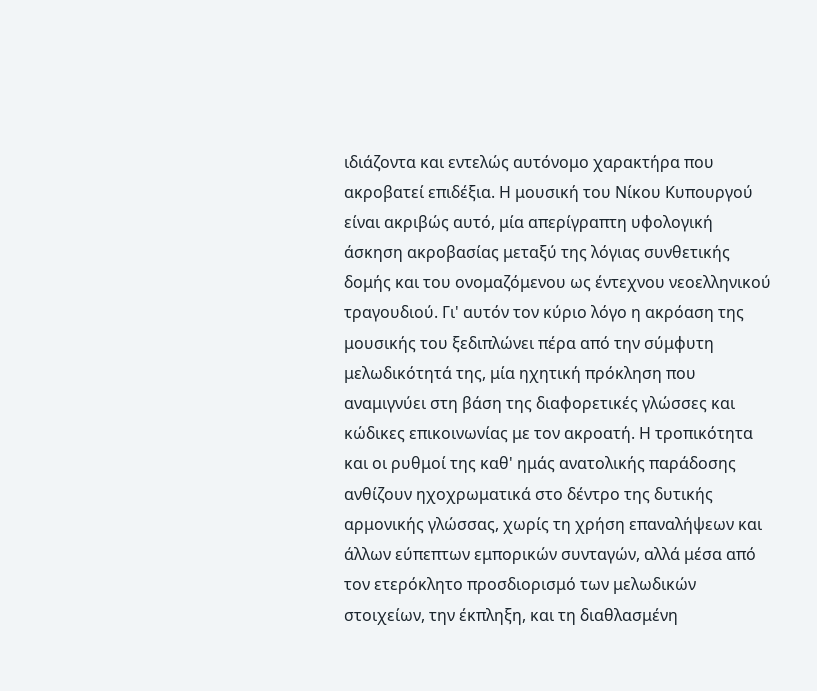ιδιάζοντα και εντελώς αυτόνομο χαρακτήρα που ακροβατεί επιδέξια. Η μουσική του Νίκου Κυπουργού είναι ακριβώς αυτό, μία απερίγραπτη υφολογική άσκηση ακροβασίας μεταξύ της λόγιας συνθετικής δομής και του ονομαζόμενου ως έντεχνου νεοελληνικού τραγουδιού. Γι' αυτόν τον κύριο λόγο η ακρόαση της μουσικής του ξεδιπλώνει πέρα από την σύμφυτη μελωδικότητά της, μία ηχητική πρόκληση που αναμιγνύει στη βάση της διαφορετικές γλώσσες και κώδικες επικοινωνίας με τον ακροατή. Η τροπικότητα και οι ρυθμοί της καθ' ημάς ανατολικής παράδοσης ανθίζουν ηχοχρωματικά στο δέντρο της δυτικής αρμονικής γλώσσας, χωρίς τη χρήση επαναλήψεων και άλλων εύπεπτων εμπορικών συνταγών, αλλά μέσα από τον ετερόκλητο προσδιορισμό των μελωδικών στοιχείων, την έκπληξη, και τη διαθλασμένη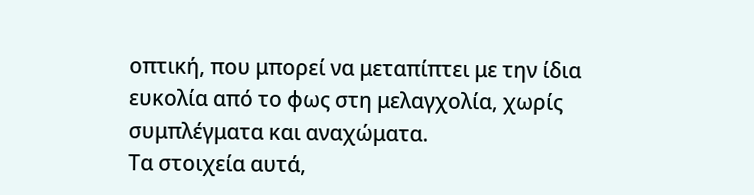οπτική, που μπορεί να μεταπίπτει με την ίδια ευκολία από το φως στη μελαγχολία, χωρίς συμπλέγματα και αναχώματα.
Τα στοιχεία αυτά,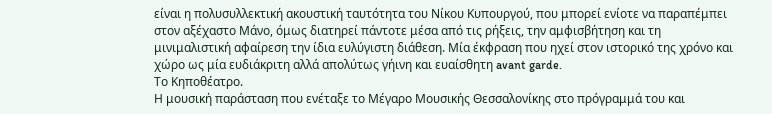είναι η πολυσυλλεκτική ακουστική ταυτότητα του Νίκου Κυπουργού, που μπορεί ενίοτε να παραπέμπει στον αξέχαστο Μάνο, όμως διατηρεί πάντοτε μέσα από τις ρήξεις, την αμφισβήτηση και τη μινιμαλιστική αφαίρεση την ίδια ευλύγιστη διάθεση. Μία έκφραση που ηχεί στον ιστορικό της χρόνο και χώρο ως μία ευδιάκριτη αλλά απολύτως γήινη και ευαίσθητη avant garde.
Το Κηποθέατρο.
Η μουσική παράσταση που ενέταξε το Μέγαρο Μουσικής Θεσσαλονίκης στο πρόγραμμά του και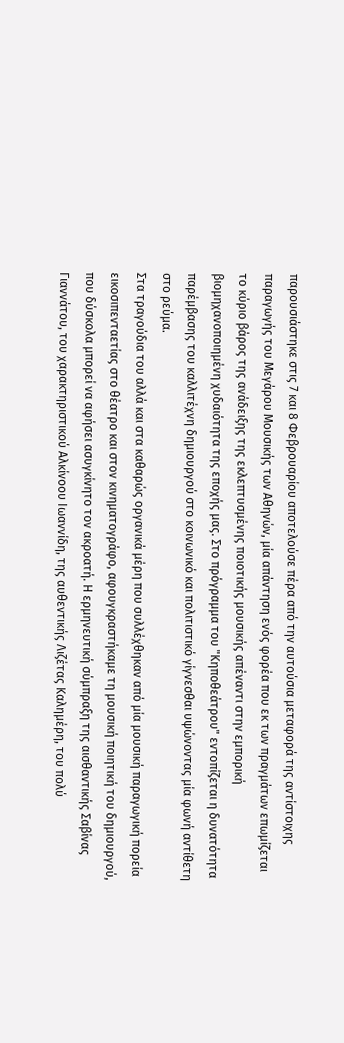παρουσιάστηκε στις 7 και 8 Φεβρουαρίου αποτελούσε πέρα από την αυτούσια μεταφορά της αντίστοιχης παραγωγής του Μεγάρου Μουσικής των Αθηνών, μία απάντηση ενός φορέα που εκ των πραγμάτων επωμίζεται το κύριο βάρος της ανάδειξης της εκλεπτυσμένης ποιοτικής μουσικής απέναντι στην εμπορική βιομηχανοποιημένη χυδαιότητα της εποχής μας. Στο πρόγραμμα του "Κηποθεάτρου" εντοπίζεται η δυνατότητα παρέμβασης του καλλιτέχνη δημιουργού στο κοινωνικό και πολιτιστικό γίγνεσθαι υψώνοντας μία φωνή αντίθετη στο ρεύμα.
Στα τραγούδια του αλλά και στα καθαρώς οργανικά μέρη που συλλέχθηκαν από μία μουσική παραγωγική πορεία εικοσιπενταετίας στο θέατρο και στον κινηματογράφο, αφουγκραστήκαμε τη μουσική ποιητική του δημιουργού, που δύσκολα μπορεί να αφήσει ασυγκίνητο τον ακροατή. Η ερμηνευτική σύμπραξη της αισθαντικής Σαβίνας Γιαννάτου, του χαρακτηριστικού Αλκίνοου Ιωαννίδη, της αυθεντικής Λιζέτας Καλημέρη, του πολύ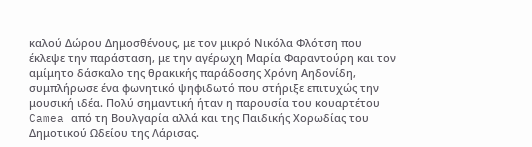καλού Δώρου Δημοσθένους, με τον μικρό Νικόλα Φλότση που έκλεψε την παράσταση, με την αγέρωχη Μαρία Φαραντούρη και τον αμίμητο δάσκαλο της θρακικής παράδοσης Χρόνη Αηδονίδη, συμπλήρωσε ένα φωνητικό ψηφιδωτό που στήριξε επιτυχώς την μουσική ιδέα. Πολύ σημαντική ήταν η παρουσία του κουαρτέτου Camea από τη Βουλγαρία αλλά και της Παιδικής Χορωδίας του Δημοτικού Ωδείου της Λάρισας.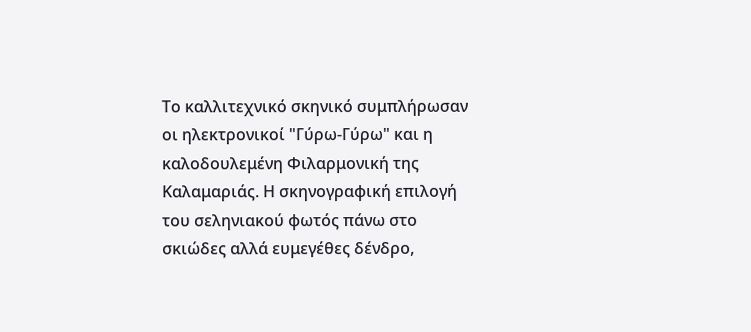Το καλλιτεχνικό σκηνικό συμπλήρωσαν οι ηλεκτρονικοί "Γύρω-Γύρω" και η καλοδουλεμένη Φιλαρμονική της Καλαμαριάς. Η σκηνογραφική επιλογή του σεληνιακού φωτός πάνω στο σκιώδες αλλά ευμεγέθες δένδρο,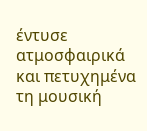έντυσε ατμοσφαιρικά και πετυχημένα τη μουσική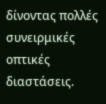δίνοντας πολλές συνειρμικές οπτικές διαστάσεις.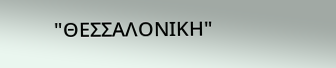"ΘΕΣΣΑΛΟΝΙΚΗ"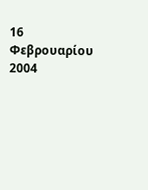16 Φεβρουαρίου 2004